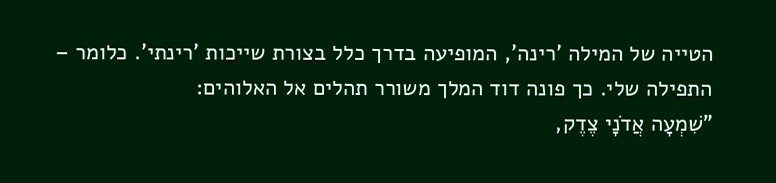הטייה של המילה 'רינה', המופיעה בדרך כלל בצורת שייכות 'רינתי'. כלומר – התפילה שלי. כך פונה דוד המלך משורר תהלים אל האלוהים:
"שִׁמְעָה אֲדֹנָי צֶדֶק,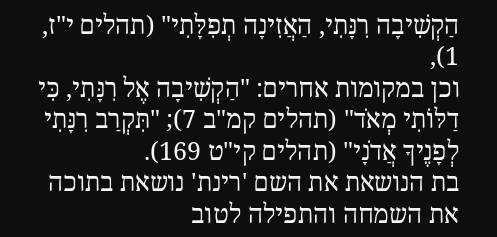הַקְשִׁיבָה רִנָּתִי, הַאֲזִינָה תְפִלָּתִי" (תהלים י"ז, 1),
וכן במקומות אחרים: "הַקְשִׁיבָה אֶל רִנָּתִי, כִּי דַלּוֹתִי מְאֹד" (תהלים קמ"ב 7); "תִּקְרַב רִנָּתִי לְפָנֶיךָ אֲדֹנָי" (תהלים קי"ט 169).
בת הנושאת את השם 'רינת' נושאת בתוכה את השמחה והתפילה לטוב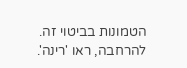הטמונות בביטוי זה. להרחבה, ראו 'רינה'.